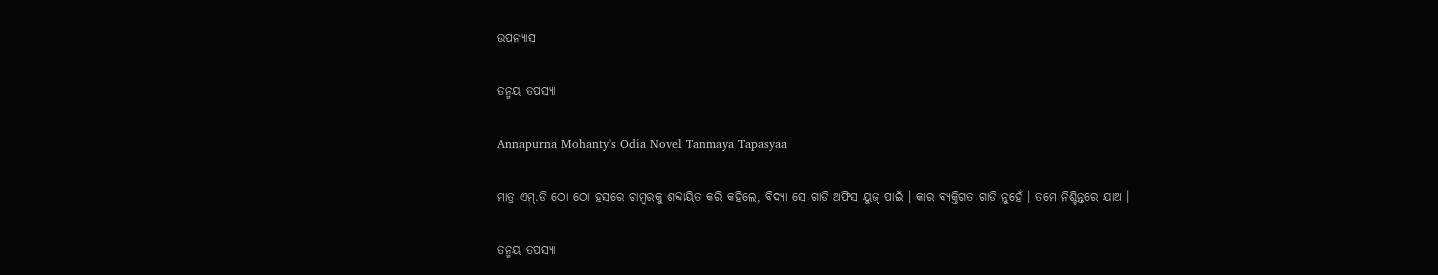ଉପନ୍ୟାସ

ତନ୍ମୟ ତପସ୍ୟା

Annapurna Mohanty's Odia Novel Tanmaya Tapasyaa

ମାତ୍ର ଏମ୍‌.ଡି ଠୋ ଠୋ ହସରେ ଚାମ୍ବରକୁ ଶବ୍ଦାୟିତ କରି କହିଲେ, ବିଦ୍ୟା ସେ ଗାଡି ଅଫିସ ୟୁଜ୍‌ ପାଇଁ । କାର ବ୍ୟକ୍ତିଗତ ଗାଡି ନୁହେଁ । ତମେ ନିଶ୍ଚିନ୍ତରେ ଯାଅ ।

ତନ୍ମୟ ତପସ୍ୟା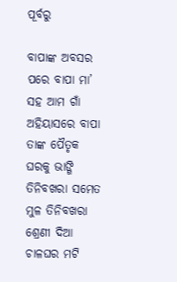ପୂର୍ବରୁ

ବାପାଙ୍କ ଅବସର ପରେ ବାପା ମା’ ସହ ଆମ ଗାଁ ଅହିୟାସରେ ବାପା ତାଙ୍କ ପୈତୃକ ଘରକୁ ଭାଙ୍ଗି ତିନିବଖରା ସମେତ ମୁଳ ତିନିବଖରା ଶ୍ରେଣୀ ଦିଆ ଚାଳଘର ମଟି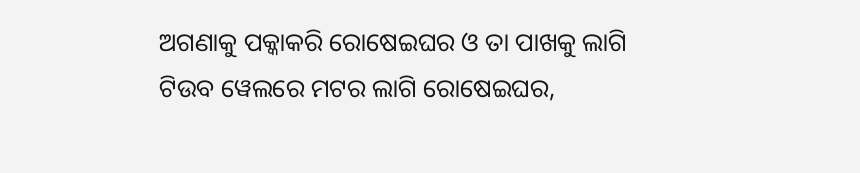ଅଗଣାକୁ ପକ୍କାକରି ରୋଷେଇଘର ଓ ତା ପାଖକୁ ଲାଗି ଟିଉବ ୱେଲରେ ମଟର ଲାଗି ରୋଷେଇଘର,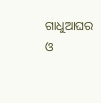ଗାଧୁଆଘର ଓ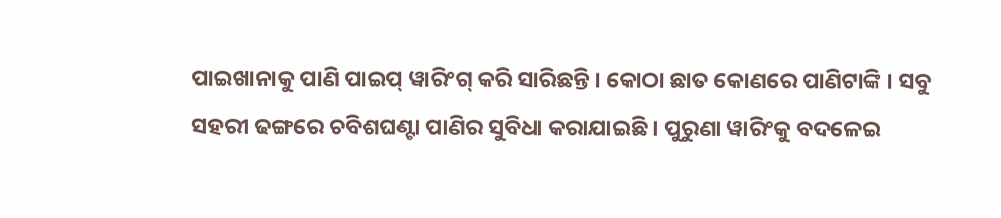ପାଇଖାନାକୁ ପାଣି ପାଇପ୍‌ ୱାରିଂଗ୍‌ କରି ସାରିଛନ୍ତି । କୋଠା ଛାତ କୋଣରେ ପାଣିଟାଙ୍କି । ସବୁ ସହରୀ ଢଙ୍ଗରେ ଚବିଶଘଣ୍ଟା ପାଣିର ସୁବିଧା କରାଯାଇଛି । ପୁରୁଣା ୱାରିଂକୁ ବଦଳେଇ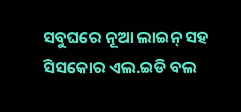ସବୁଘରେ ନୂଆ ଲାଇନ୍‌ ସହ ସିସକୋର ଏଲ.ଇଡି ବଲ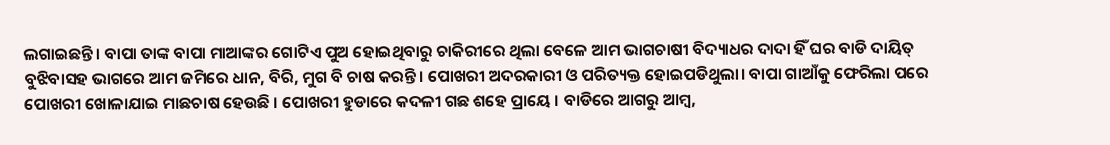ଲଗାଇଛନ୍ତି । ବାପା ତାଙ୍କ ବାପା ମାଆଙ୍କର ଗୋଟିଏ ପୁଅ ହୋଇଥିବାରୁ ଚାକିରୀରେ ଥିଲା ବେଳେ ଆମ ଭାଗଚାଷୀ ବିଦ୍ୟାଧର ଦାଦା ହିଁ ଘର ବାଡି ଦାୟିତ୍‌ ବୁଝିବାସହ ଭାଗରେ ଆମ ଜମିରେ ଧାନ, ବିରି, ମୁଗ ବି ଚାଷ କରନ୍ତି। ପୋଖରୀ ଅଦରକାରୀ ଓ ପରିତ୍ୟକ୍ତ ହୋଇପଡିଥୁଲା। ବାପା ଗାଆଁକୁ ଫେରିଲା ପରେ ପୋଖରୀ ଖୋଳାଯାଇ ମାଛଚାଷ ହେଉଛି । ପୋଖରୀ ହୁଡାରେ କଦଳୀ ଗଛ ଶହେ ପ୍ରାୟେ । ବାଡିରେ ଆଗରୁ ଆମ୍ବ,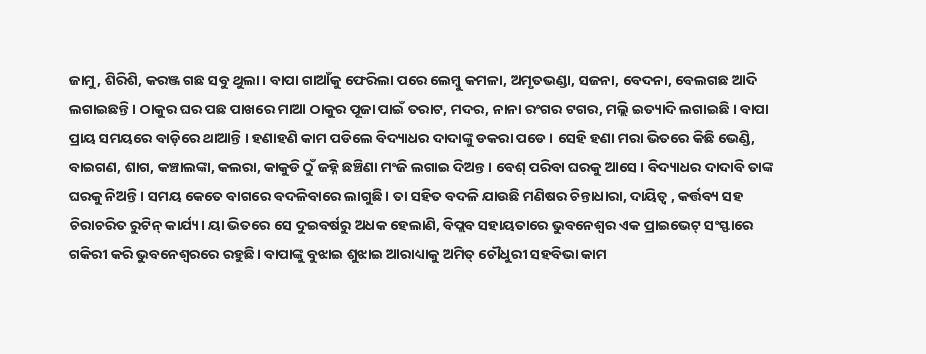ଜାମୁ, ଶିରିଶି, କରଞ୍ଜ ଗଛ ସବୁ ଥୁଲା। ବାପା ଗାଆଁକୁ ଫେରିଲା ପରେ ଲେମ୍ବୁ କମଳା, ଅମୃତଭଣ୍ଡା, ସଜନା, ବେଦନା, ବେଲଗଛ ଆଦି ଲଗାଇଛନ୍ତି । ଠାକୁର ଘର ପଛ ପାଖରେ ମାଆ ଠାକୁର ପୂଜା ପାଇଁ ତରାଟ, ମଦର, ନାନା ରଂଗର ଟଗର, ମଲ୍ଲି ଇତ୍ୟାଦି ଲଗାଇଛି । ବାପା ପ୍ରାୟ ସମୟରେ ବାଡ଼ିରେ ଥାଆନ୍ତି । ହଣାହଣି କାମ ପଡିଲେ ବିଦ୍ୟାଧର ଦାଦାଙ୍କୁ ଡକରା ପଡେ । ସେହି ହଣା ମରା ଭିତରେ କିଛି ଭେଣ୍ଡି, ବାଇଗଣ, ଶାଗ, କଞ୍ଚାଲଙ୍କା, କଲରା, କାକୁଡି ଠୁଁ ଜହ୍ନି ଛଞ୍ଚିଣା ମଂଜି ଲଗାଇ ଦିଅନ୍ତ । ବେଶ୍‌ ପରିବା ଘରକୁ ଆସେ । ବିଦ୍ୟାଧର ଦାଦାବି ତାଙ୍କ ଘରକୁ ନିଅନ୍ତି । ସମୟ କେତେ ବାଗରେ ବଦଳିବାରେ ଲାଗୁଛି । ତା ସହିତ ବଦଳି ଯାଉଛି ମଣିଷର ଚିନ୍ତାଧାରା, ଦାୟିତ୍ୱ , କର୍ତ୍ତବ୍ୟ ସହ ଚିରାଚରିତ ରୁଟିନ୍‌ କାର୍ଯ୍ୟ। ୟା ଭିତରେ ସେ ଦୁଇବର୍ଷରୁ ଅଧକ ହେଲାଣି, ବିପ୍ଲବ ସହାୟତାରେ ଭୁବନେଶ୍ୱର ଏକ ପ୍ରାଇଭେଟ୍‌ ସଂସ୍ଫାରେ ଗକିରୀ କରି ଭୁବନେଶ୍ୱରରେ ରହୁଛି। ବାପାଙ୍କୁ ବୁଝାଇ ଶୁଝାଇ ଆରାଧ୍ୟାକୁ ଅମିତ୍‌ ଚୌଧୁରୀ ସହବିଭା କାମ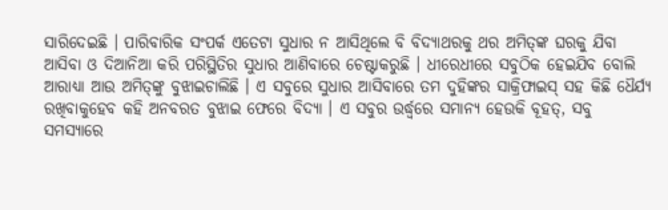ସାରିଦେଇଛି । ପାରିବାରିକ ସଂପର୍କ ଏତେଟା ସୁଧାର ନ ଆସିଥିଲେ ବି ବିଦ୍ୟାଥରକୁ ଥର ଅମିତ୍‌ଙ୍କ ଘରକୁ ଯିବା ଆସିବା ଓ ଦିଆନିଆ କରି ପରିସ୍ଥିତିର ସୁଧାର ଆଣିବାରେ ଚେଷ୍ଟାକରୁଛି । ଧୀରେଧୀରେ ସବୁଠିକ ହେଇଯିବ ବୋଲି ଆରାଧ୍ୟା ଆଉ ଅମିତ୍‌ଙ୍କୁ ବୁଝାଇଚାଲିଛି । ଏ ସବୁରେ ସୁଧାର ଆସିବାରେ ତମ ଦୁହିଙ୍କର ସାକ୍ରିଫାଇସ୍‌ ସହ କିଛି ଧୈର୍ଯ୍ୟ ରଖିବାକୁହେବ କହି ଅନବରତ ବୁଝାଇ ଫେରେ ବିଦ୍ୟା । ଏ ସବୁର ଉର୍ଦ୍ଧ୍ଵରେ ସମାନ୍ୟ ହେଉକି ବୂହତ୍‌, ସବୁ ସମସ୍ୟାରେ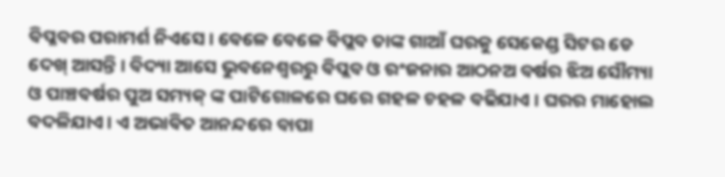ବିପ୍ଳବର ପରାମର୍ଶ ନିଏସେ । ବେଳେ ବେଳେ ବିପ୍ଲବ ତାଙ୍କ ଗାଆଁ ଘରକୁ ସେକେଣ୍ଡ ସିଟର ଡେ ଦେଖ୍‌ ଆସନ୍ତି । ବିଦ୍ୟା ଆସେ ଭୁବନେଶ୍ୱରରୁ ବିପ୍ଲବ ଓ ରଂଜନାର ଆଠନଅ ବର୍ଷର ଝିଅ ସୌମ୍ୟା ଓ ପାଞ୍ଚବର୍ଷର ପୁଅ ସମ୍ୟକ୍‌ ଙ୍କ ପାଟିଗୋଳରେ ଘରେ ଗହଳ ଚହଳ ବଢିଯାଏ । ଘରର ମାହୋଲ ବଦଳିଯାଏ। ଏ ଅଭାବିତ ଆନନ୍ଦରେ ବାପା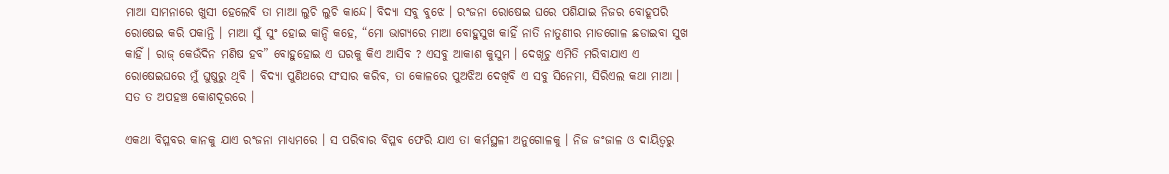ମାଆ ସାମନାରେ ଖୁସୀ ହେଲେବି ତା ମାଆ ଲୁଚି ଲୁଚି କାନ୍ଦେ। ବିଦ୍ୟା ସବୁ ବୁଝେ । ରଂଜନା ରୋଷେଇ ଘରେ ପଶିଯାଇ ନିଜର ବୋହୂପରି ରୋଷେଇ କରି ପକାନ୍ତି । ମାଆ ସୁଁ ସୁଂ ହୋଇ କାନ୍ଦି କହେ, “ମୋ ଭାଗ୍ୟରେ ମାଆ ବୋହୁସୁଖ କାହିଁ ନାତି ନାତୁଣୀର ମାଡଗୋଳ ଛଡାଇବା ସୁଖ କାହିଁ । ରାଜ୍‌ କେଉଁଦିନ ମଣିଷ ହବ” ବୋହୁହୋଇ ଏ ଘରକୁ କିଏ ଆସିବ ? ଏସବୁ ଆକାଶ କୁସୁମ । ଦେଖୂଚୁ ଏମିତି ମରିବାଯାଏ ଏ ରୋଷେଇଘରେ ମୁଁ ଘୁଷୁରୁ ଥିବି । ବିଦ୍ୟା ପୁଣିଥରେ ସଂସାର କରିବ, ତା କୋଳରେ ପୁଅଝିଅ ଦେଖିବି ଏ ସବୁ ସିନେମା, ସିରିଏଲ କଥା ମାଆ । ସତ ତ ଅପହଞ୍ଚ କୋଶଦୂରରେ ।

ଏକଥା ବିପ୍ଳବର କାନକୁ ଯାଏ ରଂଜନା ମାଧ୍ୟମରେ । ସ ପରିବାର ବିପ୍ଳବ ଫେରି ଯାଏ ତା କର୍ମସ୍ଥଳୀ ଅନୁଗୋଳକୁ । ନିଜ ଜଂଜାଳ ଓ ଦାୟିତ୍ୱରୁ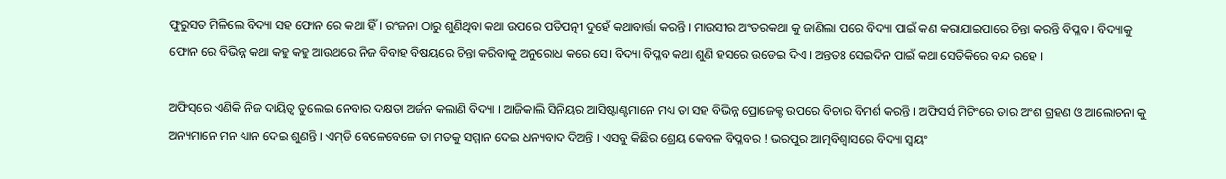ଫୁରୁସତ ମିଳିଲେ ବିଦ୍ୟା ସହ ଫୋନ ରେ କଥା ହିଁ । ରଂଜନା ଠାରୁ ଶୁଣିଥିବା କଥା ଉପରେ ପତିପତ୍ନୀ ଦୁହେଁ କଥାବାର୍ତ୍ତା କରନ୍ତି । ମାଉସୀର ଅଂତରକଥା କୁ ଜାଣିଲା ପରେ ବିଦ୍ୟା ପାଇଁ କଣ କରାଯାଇପାରେ ଚିନ୍ତା କରନ୍ତି ବିପ୍ଳବ । ବିଦ୍ୟାକୁ ଫୋନ ରେ ବିଭିନ୍ନ କଥା କହୁ କହୁ ଆଉଥରେ ନିଜ ବିବାହ ବିଷୟରେ ଚିନ୍ତା କରିବାକୁ ଅନୁରୋଧ କରେ ସେ। ବିଦ୍ୟା ବିପ୍ଳବ କଥା ଶୁଣି ହସରେ ଉଡେଇ ଦିଏ । ଅନ୍ତତଃ ସେଇଦିନ ପାଇଁ କଥା ସେତିକିରେ ବନ୍ଦ ରହେ ।

ଅଫିସ୍‌ରେ ଏଣିକି ନିଜ ଦାୟିତ୍ୱ ତୁଲେଇ ନେବାର ଦକ୍ଷତା ଅର୍ଜନ କଲାଣି ବିଦ୍ୟା । ଆଜିକାଲି ସିନିୟର ଆସିଷ୍ଟାଣ୍ଟମାନେ ମଧ୍ୟ ତା ସହ ବିଭିନ୍ନ ପ୍ରୋଜେକ୍ଟ ଉପରେ ବିଚାର ବିମର୍ଶ କରନ୍ତି । ଅଫିସର୍ସ ମିଟିଂରେ ତାର ଅଂଶ ଗ୍ରହଣ ଓ ଆଲୋଚନା କୁ ଅନ୍ୟମାନେ ମନ ଧ୍ୟାନ ଦେଇ ଶୁଣନ୍ତି । ଏମ୍‌ଡି ବେଳେବେଳେ ତା ମତକୁ ସମ୍ମାନ ଦେଇ ଧନ୍ୟବାଦ ଦିଅନ୍ତି । ଏସବୁ କିଛିର ଶ୍ରେୟ କେବଳ ବିପ୍ଳବର ! ଭରପୁର ଆତ୍ମବିଶ୍ଵାସରେ ବିଦ୍ୟା ସ୍ଵୟଂ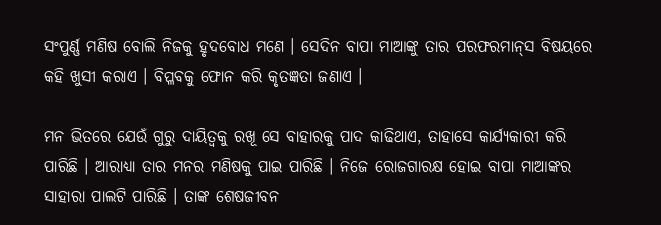ସଂପୁର୍ଣ୍ଣ ମଣିଷ ବୋଲି ନିଜକୁ ହୃଦବୋଧ ମଣେ । ସେଦିନ ବାପା ମାଆଙ୍କୁ ତାର ପରଫରମାନ୍‌ସ ବିଷୟରେ କହି ଖୁସୀ କରାଏ । ବିପ୍ଳବକୁ ଫୋନ କରି କୃତଜ୍ଞତା ଜଣାଏ ।

ମନ ଭିତରେ ଯେଉଁ ଗୁରୁ ଦାୟିତ୍ୱକୁ ରଖୂ ସେ ବାହାରକୁ ପାଦ କାଢିଥାଏ, ତାହାସେ କାର୍ଯ୍ୟକାରୀ କରି ପାରିଛି । ଆରାଧ୍ୟା ତାର ମନର ମଣିଷକୁ ପାଇ ପାରିଛି । ନିଜେ ରୋଜଗାରକ୍ଷ ହୋଇ ବାପା ମାଆଙ୍କର ସାହାରା ପାଲଟି ପାରିଛି । ତାଙ୍କ ଶେଷଜୀବନ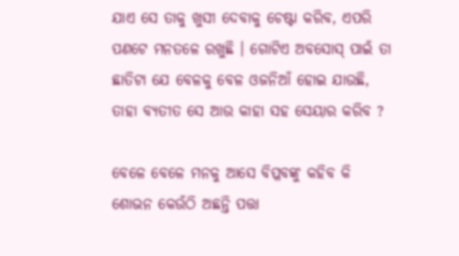ଯାଏ ସେ ତାକୁ ଖୁସୀ ଦେବାକୁ ଚେଷ୍ଟା କରିବ, ଏପରି ପଣଟେ ମନତଳେ ରଖୁଛି । ଗୋଟିଏ ଅବସୋସ୍‌ ପାଇଁ ତା ଛାତିଟା ଯେ ବେଳକୁ ବେଳ ଓଜନିଆଁ ହୋଇ ଯାଉଛି, ତାହା ବ୍ୟତୀତ ସେ ଆଉ କାହା ସହ ସେୟାର କରିବ ?

ବେଳେ ବେଳେ ମନକୁ ଆସେ ବିପ୍ଳବଙ୍କୁ କହିବ କି ଶୋଭନ କେଉଁଠି ଅଛନ୍ତି ପତ୍ତା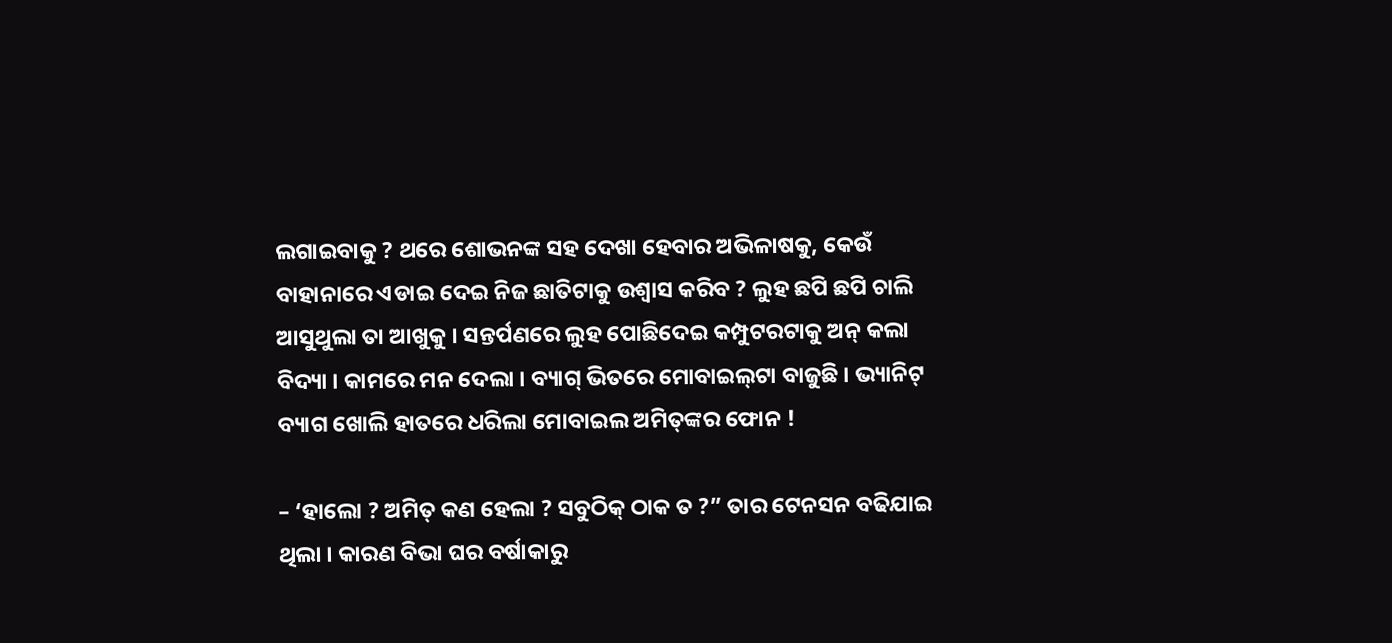ଲଗାଇବାକୁ ? ଥରେ ଶୋଭନଙ୍କ ସହ ଦେଖା ହେବାର ଅଭିଳାଷକୁ, କେଉଁ ବାହାନାରେ ଏଡାଇ ଦେଇ ନିଜ ଛାତିଟାକୁ ଉଶ୍ଵାସ କରିବ ? ଲୁହ ଛପି ଛପି ଚାଲି ଆସୁଥୁଲା ତା ଆଖୁକୁ । ସନ୍ତର୍ପଣରେ ଲୁହ ପୋଛିଦେଇ କମ୍ପୁଟରଟାକୁ ଅନ୍‌ କଲା ବିଦ୍ୟା । କାମରେ ମନ ଦେଲା । ବ୍ୟାଗ୍‌ ଭିତରେ ମୋବାଇଲ୍‌ଟା ବାଜୁଛି । ଭ୍ୟାନିଟ୍‌ ବ୍ୟାଗ ଖୋଲି ହାତରେ ଧରିଲା ମୋବାଇଲ ଅମିତ୍‌ଙ୍କର ଫୋନ !

– ‘ହାଲୋ ? ଅମିତ୍‌ କଣ ହେଲା ? ସବୁଠିକ୍‌ ଠାକ ତ ?” ତାର ଟେନସନ ବଢିଯାଇ ଥିଲା । କାରଣ ବିଭା ଘର ବର୍ଷାକାରୁ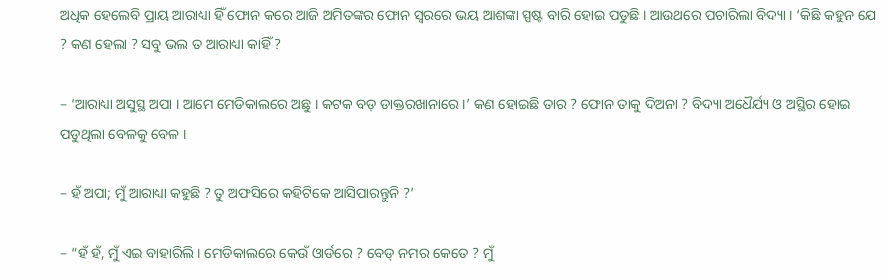ଅଧିକ ହେଲେବି ପ୍ରାୟ ଆରାଧ୍ୟା ହିଁ ଫୋନ କରେ ଆଜି ଅମିତଙ୍କର ଫୋନ ସ୍ୱରରେ ଭୟ ଆଶଙ୍କା ସ୍ପଷ୍ଟ ବାରି ହୋଇ ପଡୁଛି । ଆଉଥରେ ପଚାରିଲା ବିଦ୍ୟା । ‘କିଛି କହୁନ ଯେ ? କଣ ହେଲା ? ସବୁ ଭଲ ତ ଆରାଧ୍ୟା କାହିଁ ?

– ‘ଆରାଧ୍ୟା ଅସୁସ୍ଥ ଅପା । ଆମେ ମେଡିକାଲରେ ଅଛୁ । କଟକ ବଡ଼ ଡାକ୍ତରଖାନାରେ ।’ କଣ ହୋଇଛି ତାର ? ଫୋନ ତାକୁ ଦିଅନା ? ବିଦ୍ୟା ଅଧୈର୍ଯ୍ୟ ଓ ଅସ୍ଥିର ହୋଇ ପଡୁଥିଲା ବେଳକୁ ବେଳ ।

– ହଁ ଅପା; ମୁଁ ଆରାଧ୍ୟା କହୁଛି ? ତୁ ଅଫସିରେ କହିଟିକେ ଆସିପାରନ୍ତୁନି ?’

– “ହଁ ହଁ, ମୁଁ ଏଇ ବାହାରିଲି । ମେଡିକାଲରେ କେଉଁ ଓାର୍ଡରେ ? ବେଡ୍‌ ନମର କେତେ ? ମୁଁ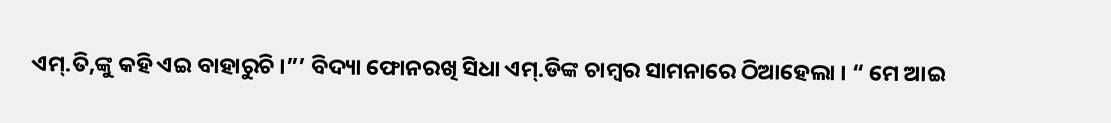ଏମ୍‌.ତି,ଙ୍କୁ କହି ଏଇ ବାହାରୁଚି ।”’ ବିଦ୍ୟା ଫୋନରଖି ସିଧା ଏମ୍‌.ଡିଙ୍କ ଚାମ୍ବର ସାମନାରେ ଠିଆହେଲା । “ ମେ ଆଇ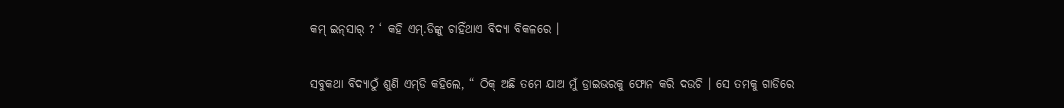କମ୍‌ ଇନ୍‌ସାର୍‌ ? ‘ କହି ଏମ୍‌.ଡିଙ୍କୁ ଚାହିଁଥାଏ ବିଦ୍ୟା ବିକଳରେ ।

ସବୁକଥା ବିଦ୍ୟାଠୁଁ ଶୁଣି ଏମ୍‌ଡି କହିଲେ, “ ଠିକ୍‌ ଅଛି ତମେ ଯାଅ ମୁଁ ଡ୍ରାଇଭରକୁ ଫୋନ କରି ଦଉଚି । ସେ ତମକୁ ଗାଡିରେ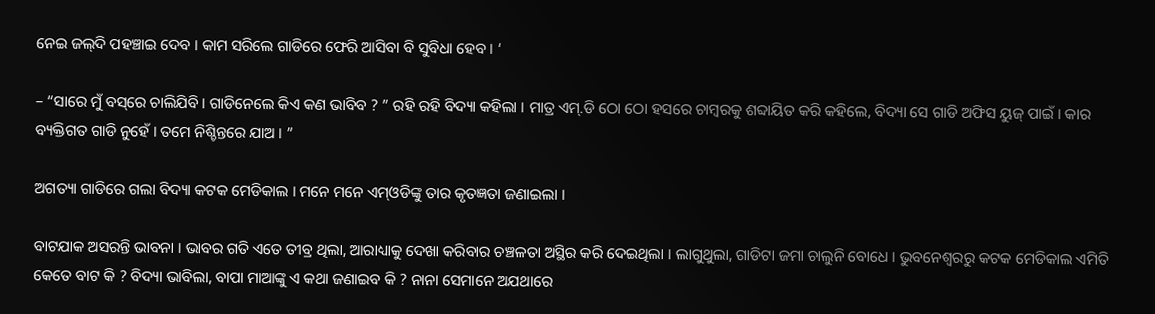ନେଇ ଜଲ୍‌ଦି ପହଞ୍ଚାଇ ଦେବ । କାମ ସରିଲେ ଗାଡିରେ ଫେରି ଆସିବା ବି ସୁବିଧା ହେବ । ‘

– “ସାରେ ମୁଁ ବସ୍‌ରେ ଚାଲିଯିବି । ଗାଡିନେଲେ କିଏ କଣ ଭାବିବ ? ” ରହି ରହି ବିଦ୍ୟା କହିଲା । ମାତ୍ର ଏମ୍‌.ଡି ଠୋ ଠୋ ହସରେ ଚାମ୍ବରକୁ ଶବ୍ଦାୟିତ କରି କହିଲେ, ବିଦ୍ୟା ସେ ଗାଡି ଅଫିସ ୟୁଜ୍‌ ପାଇଁ । କାର ବ୍ୟକ୍ତିଗତ ଗାଡି ନୁହେଁ । ତମେ ନିଶ୍ଚିନ୍ତରେ ଯାଅ । ”

ଅଗତ୍ୟା ଗାଡିରେ ଗଲା ବିଦ୍ୟା କଟକ ମେଡିକାଲ । ମନେ ମନେ ଏମ୍‌ଓଡିଙ୍କୁ ତାର କୃତଜ୍ଞତା ଜଣାଇଲା ।

ବାଟଯାକ ଅସରନ୍ତି ଭାବନା । ଭାବର ଗତି ଏତେ ତୀବ୍ର ଥିଲା, ଆରାଧ୍ୟାକୁ ଦେଖା କରିବାର ଚଞ୍ଚଳତା ଅସ୍ଥିର କରି ଦେଇଥିଲା । ଲାଗୁଥୁଲା, ଗାଡିଟା ଜମା ଚାଲୁନି ବୋଧେ । ଭୁବନେଶ୍ୱରରୁ କଟକ ମେଡିକାଲ ଏମିତି କେତେ ବାଟ କି ? ବିଦ୍ୟା ଭାବିଲା, ବାପା ମାଆଙ୍କୁ ଏ କଥା ଜଣାଇବ କି ? ନାନା ସେମାନେ ଅଯଥାରେ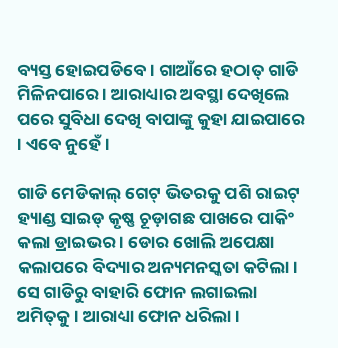ବ୍ୟସ୍ତ ହୋଇପଡିବେ । ଗାଆଁରେ ହଠାତ୍‌ ଗାଡି ମିଳିନପାରେ । ଆରାଧ୍ୟାର ଅବସ୍ଥା ଦେଖିଲେ ପରେ ସୁବିଧା ଦେଖି ବାପାଙ୍କୁ କୁହା ଯାଇପାରେ । ଏବେ ନୁହେଁ ।

ଗାଡି ମେଡିକାଲ୍‌ ଗେଟ୍‌ ଭିତରକୁ ପଶି ରାଇଟ୍‌ ହ୍ୟାଣ୍ଡ ସାଇଡ୍‌ କୃଷ୍ଣ ଚୂଡ଼ାଗଛ ପାଖରେ ପାକିଂ କଲା ଡ୍ରାଇଭର । ଡୋର ଖୋଲି ଅପେକ୍ଷା କଲାପରେ ବିଦ୍ୟାର ଅନ୍ୟମନସ୍କତା କଟିଲା। ସେ ଗାଡିରୁ ବାହାରି ଫୋନ ଲଗାଇଲା ଅମିତ୍‌କୁ । ଆରାଧ୍ୟା ଫୋନ ଧରିଲା ।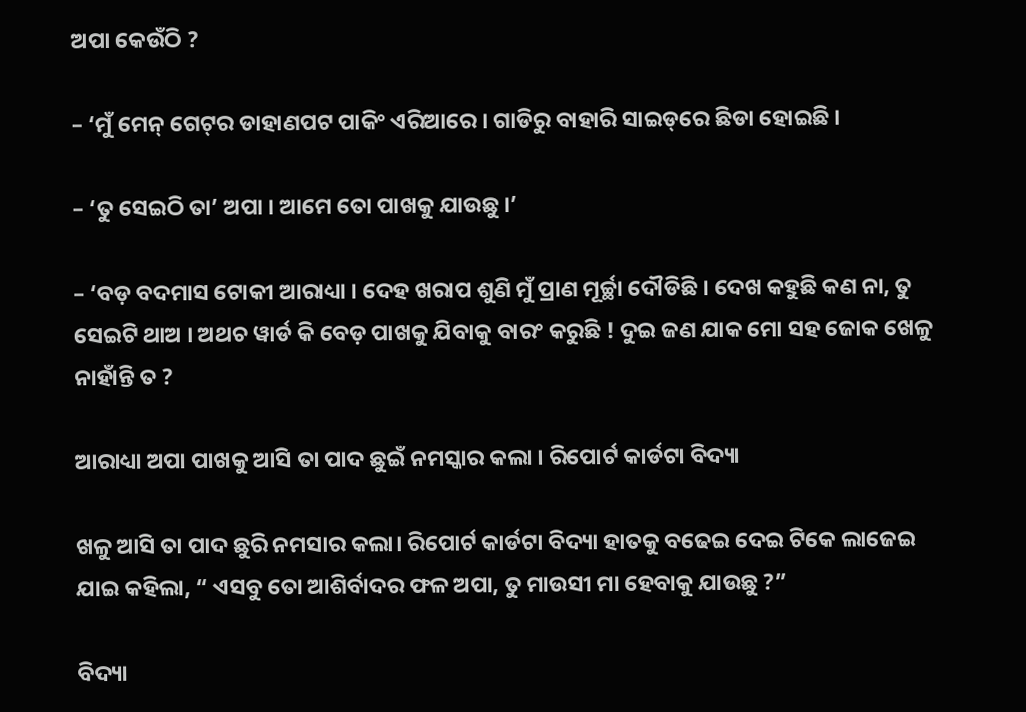ଅପା କେଉଁଠି ?

– ‘ମୁଁ ମେନ୍‌ ଗେଟ୍‌ର ଡାହାଣପଟ ପାକିଂ ଏରିଆରେ । ଗାଡିରୁ ବାହାରି ସାଇଡ୍‌ରେ ଛିଡା ହୋଇଛି ।

– ‘ତୁ ସେଇଠି ତା’ ଅପା । ଆମେ ତୋ ପାଖକୁ ଯାଉଛୁ ।’

– ‘ବଡ଼ ବଦମାସ ଟୋକୀ ଆରାଧ୍ୟା । ଦେହ ଖରାପ ଶୁଣି ମୁଁ ପ୍ରାଣ ମୂର୍ଚ୍ଛା ଦୌଡିଛି । ଦେଖ କହୁଛି କଣ ନା, ତୁ ସେଇଟି ଥାଅ । ଅଥଚ ୱାର୍ଡ କି ବେଡ଼ ପାଖକୁ ଯିବାକୁ ବାରଂ କରୁଛି ! ଦୁଇ ଜଣ ଯାକ ମୋ ସହ ଜୋକ ଖେଳୁ ନାହାଁନ୍ତି ତ ?

ଆରାଧ୍ୟା ଅପା ପାଖକୁ ଆସି ତା ପାଦ ଛୁଇଁ ନମସ୍କାର କଲା । ରିପୋର୍ଟ କାର୍ଡଟା ବିଦ୍ୟା

ଖଳୁ ଆସି ତା ପାଦ ଛୁରି ନମସାର କଲା। ରିପୋର୍ଟ କାର୍ଡଟା ବିଦ୍ୟା ହାତକୁ ବଢେଇ ଦେଇ ଟିକେ ଲାଜେଇ ଯାଇ କହିଲା, “ ଏସବୁ ତୋ ଆଶିର୍ବାଦର ଫଳ ଅପା, ତୁ ମାଉସୀ ମା ହେବାକୁ ଯାଉଛୁ ?”

ବିଦ୍ୟା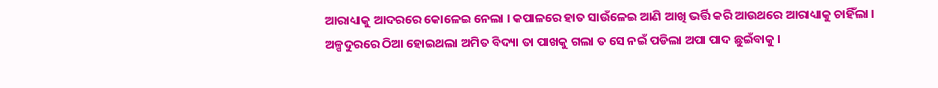ଆରାଧ୍ୟାକୁ ଆଦରରେ କୋଳେଇ ନେଲା । କପାଳରେ ହାତ ସାଉଁଳେଇ ଆଣି ଆଖି ଭର୍ତ୍ତି କରି ଆଉଥରେ ଆରାଧ୍ୟାକୁ ଚାହିଁଲା । ଅଳ୍ପଦୁରରେ ଠିଆ ହୋଇଥଲା ଅମିତ ବିଦ୍ୟା ତା ପାଖକୁ ଗଲା ତ ସେ ନଇଁ ପଡିଲା ଅପା ପାଦ ଛୁଇଁବାକୁ ।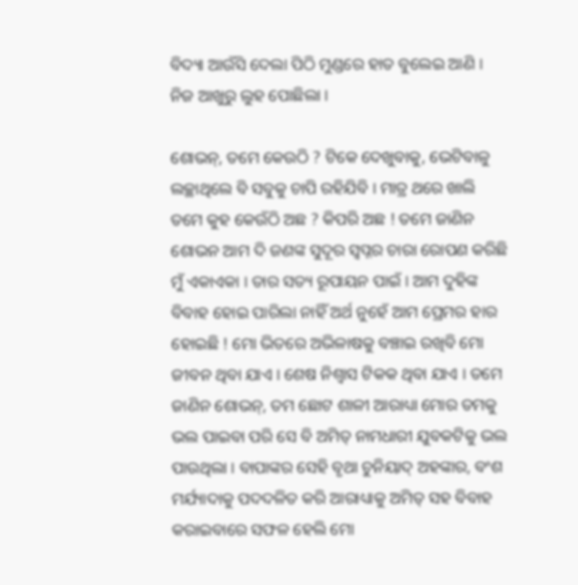ବିଦ୍ୟା ଆଉଁସି ଦେଲା ପିଠି ମୁଣ୍ଡରେ ହାତ ବୁଲେଇ ଆଣି । ନିଜ ଆଖୁରୁ ଲୁହ ପୋଛିଲା ।

ଶୋଭନ୍‌, ତମେ କେଉଠି ? ଟିକେ ଦେଖୁବାକୁ, ଭେଟିବାଳୁ ଲଚ୍ଛାଥିଲେ ବି ସବୁକୁ ଚାପି ରହିଯିବି । ମାତ୍ର ଥରେ ଖାଲି ତମେ କୁହ କେଉଁଠି ଅଛ ? କିପରି ଅଛ ! ତମେ ଜାଣିନ ଶୋଭନ ଆମ ଦି ଜଣଙ୍କ ସୁଦୂର ସ୍ଵପ୍ନର ଚାରା ରୋପଣ କରିଛି ମୁଁ ଏକାଏକା । ତାର ସତ୍ୟ ରୂପାୟନ ପାଇଁ । ଆମ ଦୁହିଙ୍କ ବିବାହ ହୋଇ ପାରିଲା ନାହିଁ ଅର୍ଥ ନୁହେଁ ଆମ ପ୍ରେମର ହାର ହୋଇଛି ! ମୋ ଭିତରେ ଅଭିଳାଷକୁ ବଞ୍ଚାଇ ରଖିବି ମୋ ଜୀବନ ଥିବା ଯାଏ । ଶେଷ ନିଶ୍ଵାସ ଟିକକ ଥିବା ଯାଏ । ତମେ ଜାଣିନ ଶୋଭନ୍‌, ତମ ଛୋଟ ଶାଳୀ ଆରାଧ୍ୟା ମୋର ତମକୁ ଭଲ ପାଇବା ପରି ସେ ବି ଅମିତ୍‌ ନାମଧାରୀ ଯୁବକଟିକୁ ଭଲ ପାଉଥିଲା । ବାପାଙ୍କର ସେହି ବୃଥା ଚୁନିୟାଦ୍‌ ଅହଙ୍କାର, ବଂଶ ମର୍ଯ୍ୟାଦାକୁ ପଦଦଳିତ କରି ଆରାଧ୍ୟାକୁ ଅମିତ୍‌ ସହ ବିବାହ କରାଇବାରେ ସଫଳ ହେଲି ମୋ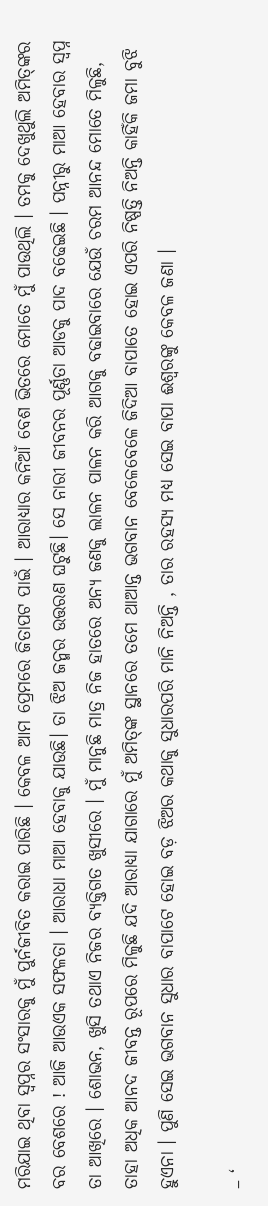ମରିଯାଇ ଥିବା ସ୍ଵପ୍ନର ସଂସାରକୁ ମୁଁ ପୁର୍ନଜୀବିତ କରାଇ ପାରିଛି । କେବଳ ଆମ ପ୍ରେମରେ ଜିତାପଟ ପାଇଁ । ଆରାଧ୍ୟାର କନିଆଁ ବେଶ ଭିତରେ ମୋତେ ମୁଁ ପାଉଥିଲି । ତମକୁ ଦେଖୁଥୁଲି ଅମିତ୍‌ଙ୍କର ବର ବେଶରେ ! ଆଜି ଆଉଏକ ସଫଳତା । ଆରାଧା ମାଆ ହେବାକୁ ଯାଉଛି। ତା ଝିଅ ଜନ୍ମର ଉତ୍ତରଣ ଘଟୁଛି। ସେ ନାରୀ ଜୀବନର ପୂର୍ଣ୍ଣତା ଆଡକୁ ପାଦ ବଢେଇଛି । ପନ୍ନୀରୁ ମାଆ ହେବାର ସ୍ଵପ୍ନ ତା ଆଖିରେ । ଶୋଭନ, ଖୁସି ତଥାଏ ନିଜର ବ୍ୟକ୍ତିଗତ ଖୁସୀରେ । ମୁଁ ମାନୁଛି ମାତ୍ର ନିଜ ହାତରେ ଅନ୍ୟ ଜଣକୁ ଲାଳନ ପାଳନ କରି ଆଗକୁ ବଢାଇବାରେ ଯେଉଁ ଚରମ ଆନନ୍ଦ ମୋତେ ମିଳୁଛି, ତାହା ଅଧିକ ଆନଦ ଜୀବନ୍ତ ରୂପରେ ମିଳୁଛି ଯଦି ଆରାଧ୍ୟା ଯାଗାରେ ମୁଁ ଅମିତ୍‌ଙ୍କ ସ୍ଥାନରେ ତମେ ଥାଆନ୍ତ ଭଗବାନ ବେଳେବେଳେ ଜିଦିଆ ବାପାତେ ହୋଇ ଏପରି ନିଷ୍ପତ୍ତି ନିଅନ୍ତି କାହିଁକି ଜମା ବୁଝି ହୁଏନା । ପୁଣି ସେଇ ଭଗବାନ ସୁଧାର ବାପାଟେ ହୋଇ ବଡ଼ ଝିଅର କଥାକୁ ସୁଧାରପରି ମାନି ନିଅନ୍ତି , ତାର ରହସ୍ୟ ମଧ୍ୟ ସେଇ ବାପା ଈଶ୍ୱରଙ୍କୁ କେବଳ ଜଣା ।

– ‘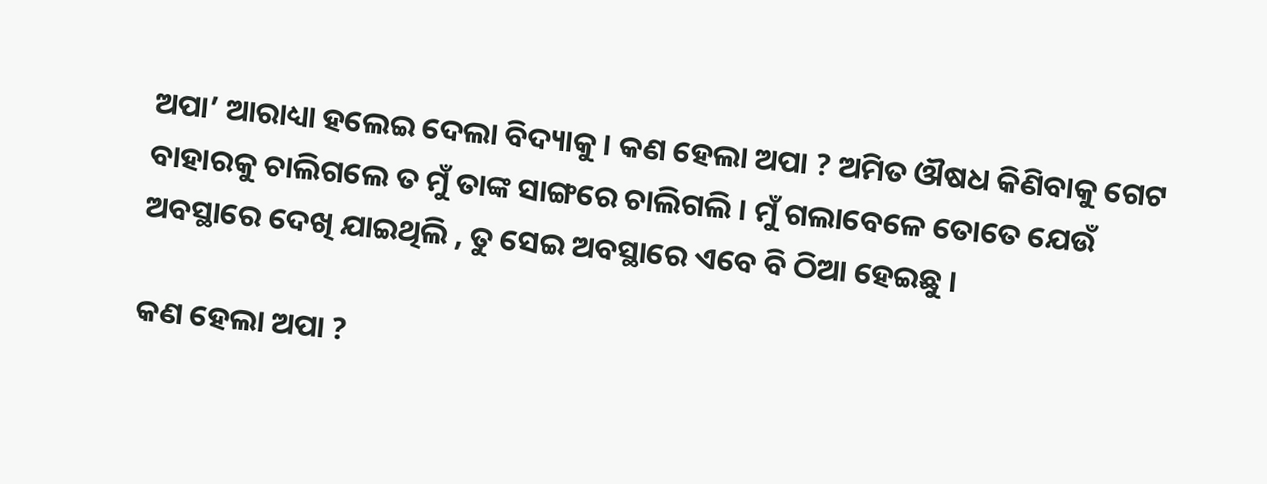ଅପା’ ଆରାଧ୍ୟା ହଲେଇ ଦେଲା ବିଦ୍ୟାକୁ । କଣ ହେଲା ଅପା ? ଅମିତ ଔଷଧ କିଣିବାକୁ ଗେଟ ବାହାରକୁ ଚାଲିଗଲେ ତ ମୁଁ ତାଙ୍କ ସାଙ୍ଗରେ ଚାଲିଗଲି । ମୁଁ ଗଲାବେଳେ ତୋତେ ଯେଉଁ ଅବସ୍ଥାରେ ଦେଖି ଯାଇଥିଲି , ତୁ ସେଇ ଅବସ୍ଥାରେ ଏବେ ବି ଠିଆ ହେଇଛୁ ।

କଣ ହେଲା ଅପା ?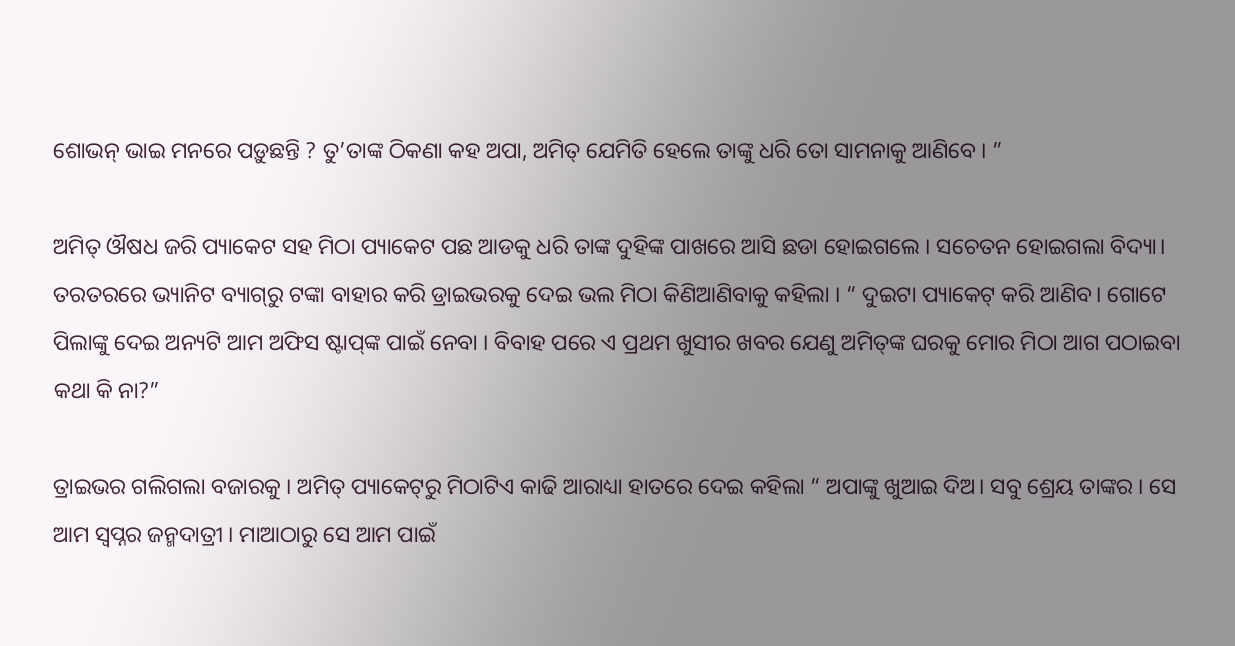ଶୋଭନ୍‌ ଭାଇ ମନରେ ପଡ଼ୁଛନ୍ତି ? ତୁ’ତାଙ୍କ ଠିକଣା କହ ଅପା, ଅମିତ୍‌ ଯେମିତି ହେଲେ ତାଙ୍କୁ ଧରି ତୋ ସାମନାକୁ ଆଣିବେ । ”

ଅମିତ୍‌ ଔଷଧ ଜରି ପ୍ୟାକେଟ ସହ ମିଠା ପ୍ୟାକେଟ ପଛ ଆଡକୁ ଧରି ତାଙ୍କ ଦୁହିଙ୍କ ପାଖରେ ଆସି ଛଡା ହୋଇଗଲେ । ସଚେତନ ହୋଇଗଲା ବିଦ୍ୟା। ତରତରରେ ଭ୍ୟାନିଟ ବ୍ୟାଗ୍‌ରୁ ଟଙ୍କା ବାହାର କରି ଡ୍ରାଇଭରକୁ ଦେଇ ଭଲ ମିଠା କିଣିଆଣିବାକୁ କହିଲା । “ ଦୁଇଟା ପ୍ୟାକେଟ୍‌ କରି ଆଣିବ। ଗୋଟେ ପିଲାଙ୍କୁ ଦେଇ ଅନ୍ୟଟି ଆମ ଅଫିସ ଷ୍ଟାପ୍‌ଙ୍କ ପାଇଁ ନେବା । ବିବାହ ପରେ ଏ ପ୍ରଥମ ଖୁସୀର ଖବର ଯେଣୁ ଅମିତ୍‌ଙ୍କ ଘରକୁ ମୋର ମିଠା ଆଗ ପଠାଇବା କଥା କି ନା?”

ତ୍ରାଇଭର ଗଲିଗଲା ବଜାରକୁ । ଅମିତ୍‌ ପ୍ୟାକେଟ୍‌ରୁ ମିଠାଟିଏ କାଢି ଆରାଧ୍ୟା ହାତରେ ଦେଇ କହିଲା “ ଅପାଙ୍କୁ ଖୁଆଇ ଦିଅ। ସବୁ ଶ୍ରେୟ ତାଙ୍କର । ସେ ଆମ ସ୍ୱପ୍ନର ଜନ୍ମଦାତ୍ରୀ । ମାଆଠାରୁ ସେ ଆମ ପାଇଁ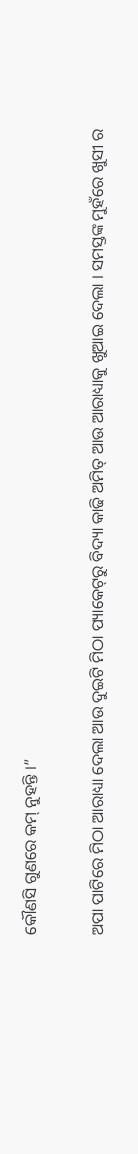କୌଣସି ଗୁଣରେ କମ୍‌ ନୁହନ୍ତି ।”

ଅପା ପାଟିରେ ମିଠା ଆରାଧ୍ୟା ଦେଲା ଆଉ ଦୁଇଟି ମିଠା ପ୍ୟାକେଟ୍‌ରୁ ବିଦ୍ୟା କାଢି ଅମିତ୍‌ ଆଉ ଆରାଧ୍ୟାକୁ ଖୁଆଇ ଦେଲା । ସମସ୍ତଙ୍କ ମୁହଁରେ ଖୁସୀ ର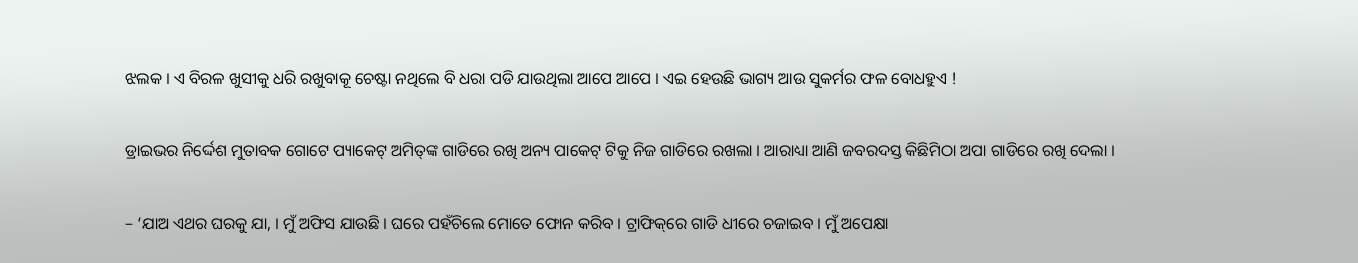ଝଲକ । ଏ ବିରଳ ଖୁସୀକୁ ଧରି ରଖୁବାକୂ ଚେଷ୍ଟା ନଥିଲେ ବି ଧରା ପଡି ଯାଉଥିଲା ଆପେ ଆପେ । ଏଇ ହେଉଛି ଭାଗ୍ୟ ଆଉ ସୁକର୍ମର ଫଳ ବୋଧହୁଏ !

ଡ୍ରାଇଭର ନିର୍ଦ୍ଦେଶ ମୁତାବକ ଗୋଟେ ପ୍ୟାକେଟ୍‌ ଅମିତ୍‌ଙ୍କ ଗାଡିରେ ରଖି ଅନ୍ୟ ପାକେଟ୍‌ ଟିକୁ ନିଜ ଗାଡିରେ ରଖଲା । ଆରାଧ୍ୟା ଆଣି ଜବରଦସ୍ତ କିଛିମିଠା ଅପା ଗାଡିରେ ରଖି ଦେଲା ।

– ‘ଯାଅ ଏଥର ଘରକୁ ଯା, । ମୁଁ ଅଫିସ ଯାଉଛି । ଘରେ ପହଁଚିଲେ ମୋତେ ଫୋନ କରିବ । ଟ୍ରାଫିକ୍‌ରେ ଗାଡି ଧୀରେ ଚଜାଇବ । ମୁଁ ଅପେକ୍ଷା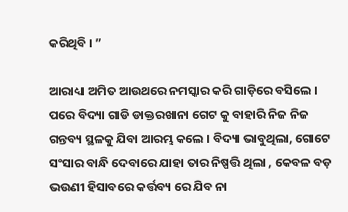କରିଥିବି । ”

ଆରାଧ୍ୟା ଅମିତ ଆଉଥରେ ନମସ୍କାର କରି ଗାଡ଼ିରେ ବସିଲେ । ପରେ ବିଦ୍ୟା ଗାଡି ଡାକ୍ତରଖାନା ଗେଟ କୁ ବାହାରି ନିଜ ନିଜ ଗନ୍ତବ୍ୟ ସ୍ଥଳକୁ ଯିବା ଆରମ୍ଭ କଲେ । ବିଦ୍ୟା ଭାବୁଥିଲା, ଗୋଟେ ସଂସାର ବାନ୍ଧି ଦେବାରେ ଯାହା ତାର ନିଷ୍ପତ୍ତି ଥିଲା , କେବଳ ବଡ଼ ଭଉଣୀ ହିସାବରେ କର୍ତ୍ତବ୍ୟ ରେ ଯିବ ନା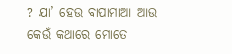? ଯା’ ହେଉ ବାପାମାଆ ଆଉ କେଉଁ କଥାରେ ମୋତେ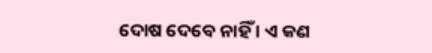ଦୋଷ ଦେବେ ନାହିଁ । ଏ କଣ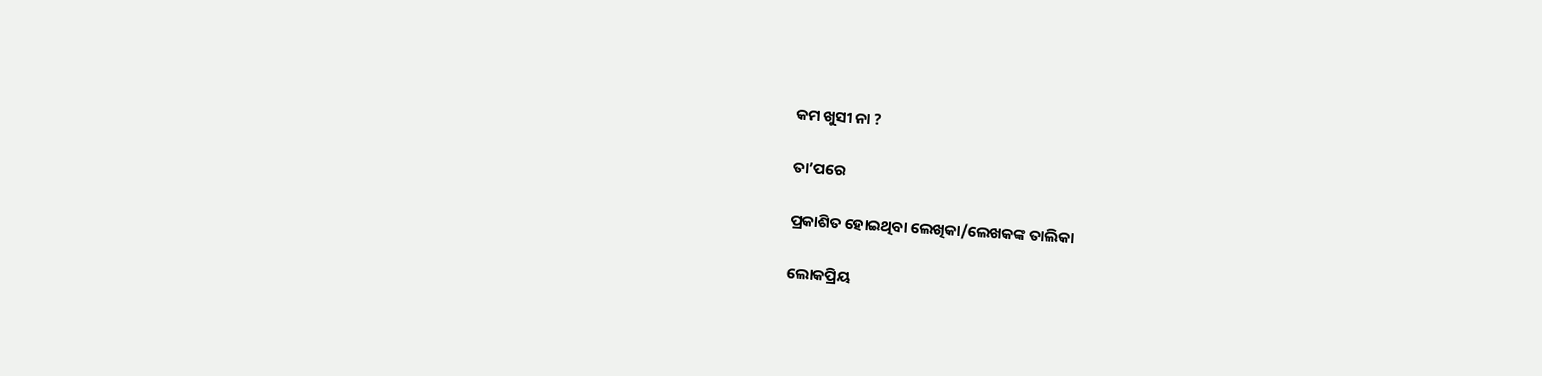କମ ଖୁସୀ ନା ?

ତା’ପରେ

ପ୍ରକାଶିତ ହୋଇଥିବା ଲେଖିକା/ଲେଖକଙ୍କ ତାଲିକା

ଲୋକପ୍ରିୟ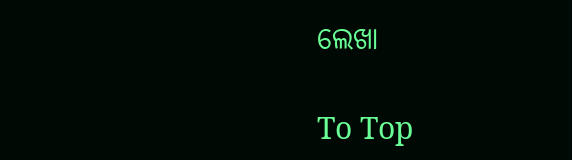ଲେଖା

To Top